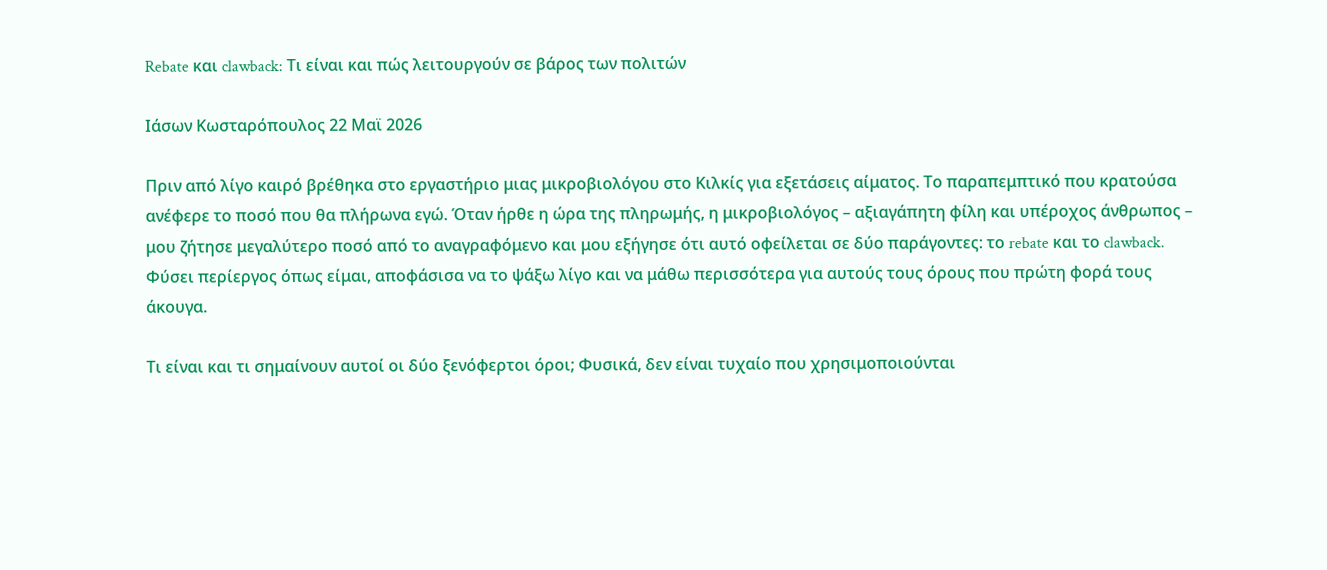Rebate και clawback: Τι είναι και πώς λειτουργούν σε βάρος των πολιτών

Ιάσων Κωσταρόπουλος 22 Μαϊ 2026

Πριν από λίγο καιρό βρέθηκα στο εργαστήριο μιας μικροβιολόγου στο Κιλκίς για εξετάσεις αίματος. Το παραπεμπτικό που κρατούσα ανέφερε το ποσό που θα πλήρωνα εγώ. Όταν ήρθε η ώρα της πληρωμής, η μικροβιολόγος – αξιαγάπητη φίλη και υπέροχος άνθρωπος – μου ζήτησε μεγαλύτερο ποσό από το αναγραφόμενο και μου εξήγησε ότι αυτό οφείλεται σε δύο παράγοντες: το rebate και το clawback. Φύσει περίεργος όπως είμαι, αποφάσισα να το ψάξω λίγο και να μάθω περισσότερα για αυτούς τους όρους που πρώτη φορά τους άκουγα.

Τι είναι και τι σημαίνουν αυτοί οι δύο ξενόφερτοι όροι; Φυσικά, δεν είναι τυχαίο που χρησιμοποιούνται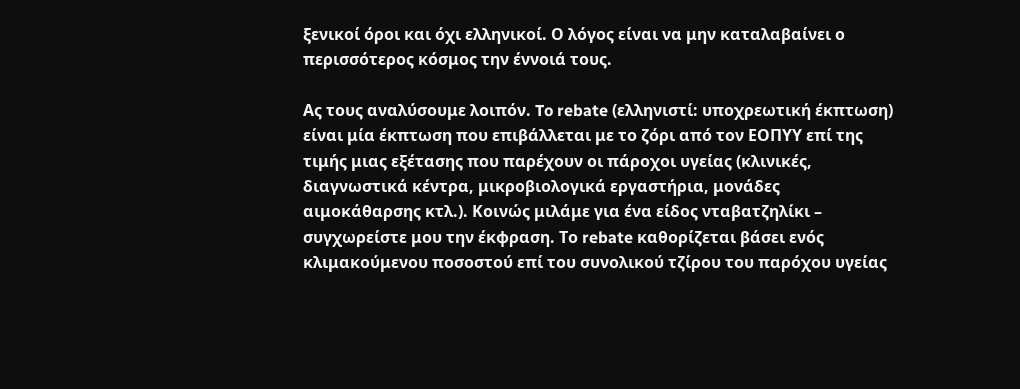ξενικοί όροι και όχι ελληνικοί. Ο λόγος είναι να μην καταλαβαίνει ο περισσότερος κόσμος την έννοιά τους.

Ας τους αναλύσουμε λοιπόν. To rebate (ελληνιστί: υποχρεωτική έκπτωση) είναι μία έκπτωση που επιβάλλεται με το ζόρι από τον ΕΟΠΥΥ επί της τιμής μιας εξέτασης που παρέχουν οι πάροχοι υγείας (κλινικές, διαγνωστικά κέντρα, μικροβιολογικά εργαστήρια, μονάδες αιμοκάθαρσης κτλ.). Κοινώς μιλάμε για ένα είδος νταβατζηλίκι – συγχωρείστε μου την έκφραση. Το rebate καθορίζεται βάσει ενός κλιμακούμενου ποσοστού επί του συνολικού τζίρου του παρόχου υγείας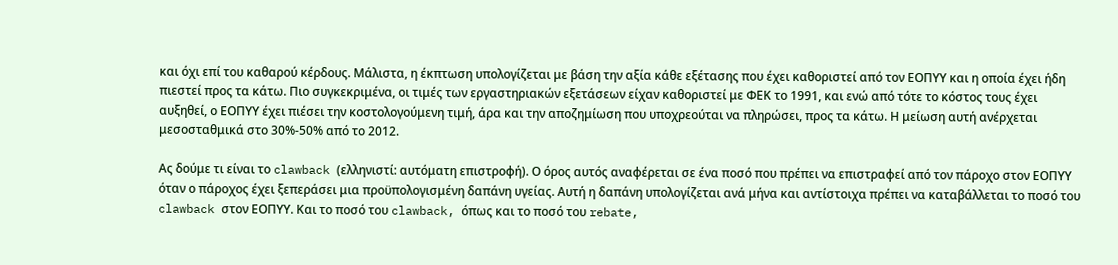και όχι επί του καθαρού κέρδους. Μάλιστα, η έκπτωση υπολογίζεται με βάση την αξία κάθε εξέτασης που έχει καθοριστεί από τον ΕΟΠΥΥ και η οποία έχει ήδη πιεστεί προς τα κάτω. Πιο συγκεκριμένα, οι τιμές των εργαστηριακών εξετάσεων είχαν καθοριστεί με ΦΕΚ το 1991, και ενώ από τότε το κόστος τους έχει αυξηθεί, ο ΕΟΠΥΥ έχει πιέσει την κοστολογούμενη τιμή, άρα και την αποζημίωση που υποχρεούται να πληρώσει, προς τα κάτω. Η μείωση αυτή ανέρχεται μεσοσταθμικά στο 30%-50% από το 2012.

Ας δούμε τι είναι το clawback (ελληνιστί: αυτόματη επιστροφή). Ο όρος αυτός αναφέρεται σε ένα ποσό που πρέπει να επιστραφεί από τον πάροχο στον ΕΟΠΥΥ όταν ο πάροχος έχει ξεπεράσει μια προϋπολογισμένη δαπάνη υγείας. Αυτή η δαπάνη υπολογίζεται ανά μήνα και αντίστοιχα πρέπει να καταβάλλεται το ποσό του clawback στον ΕΟΠΥΥ. Και το ποσό του clawback, όπως και το ποσό του rebate,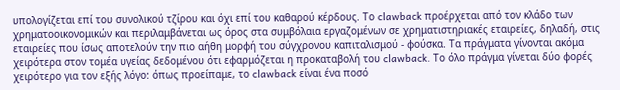υπολογίζεται επί του συνολικού τζίρου και όχι επί του καθαρού κέρδους. Το clawback προέρχεται από τον κλάδο των χρηματοοικονομικών και περιλαμβάνεται ως όρος στα συμβόλαια εργαζομένων σε χρηματιστηριακές εταιρείες, δηλαδή, στις εταιρείες που ίσως αποτελούν την πιο αήθη μορφή του σύγχρονου καπιταλισμού - φούσκα. Τα πράγματα γίνονται ακόμα χειρότερα στον τομέα υγείας δεδομένου ότι εφαρμόζεται η προκαταβολή του clawback. Το όλο πράγμα γίνεται δύο φορές χειρότερο για τον εξής λόγο: όπως προείπαμε, το clawback είναι ένα ποσό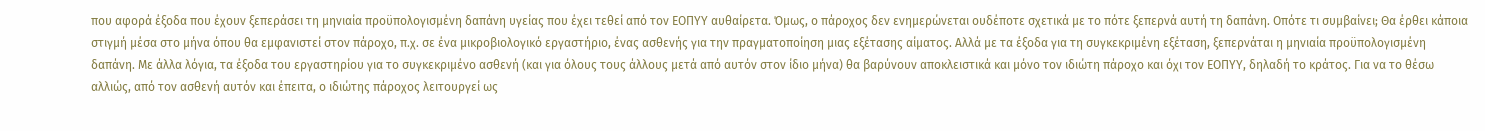που αφορά έξοδα που έχουν ξεπεράσει τη μηνιαία προϋπολογισμένη δαπάνη υγείας που έχει τεθεί από τον ΕΟΠΥΥ αυθαίρετα. Όμως, ο πάροχος δεν ενημερώνεται ουδέποτε σχετικά με το πότε ξεπερνά αυτή τη δαπάνη. Οπότε τι συμβαίνει; Θα έρθει κάποια στιγμή μέσα στο μήνα όπου θα εμφανιστεί στον πάροχο, π.χ. σε ένα μικροβιολογικό εργαστήριο, ένας ασθενής για την πραγματοποίηση μιας εξέτασης αίματος. Αλλά με τα έξοδα για τη συγκεκριμένη εξέταση, ξεπερνάται η μηνιαία προϋπολογισμένη δαπάνη. Με άλλα λόγια, τα έξοδα του εργαστηρίου για το συγκεκριμένο ασθενή (και για όλους τους άλλους μετά από αυτόν στον ίδιο μήνα) θα βαρύνουν αποκλειστικά και μόνο τον ιδιώτη πάροχο και όχι τον ΕΟΠΥΥ, δηλαδή το κράτος. Για να το θέσω αλλιώς, από τον ασθενή αυτόν και έπειτα, ο ιδιώτης πάροχος λειτουργεί ως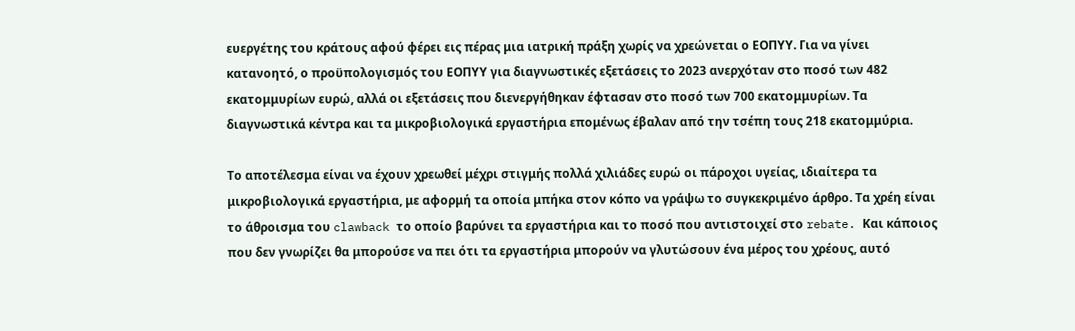ευεργέτης του κράτους αφού φέρει εις πέρας μια ιατρική πράξη χωρίς να χρεώνεται ο ΕΟΠΥΥ. Για να γίνει κατανοητό, ο προϋπολογισμός του ΕΟΠΥΥ για διαγνωστικές εξετάσεις το 2023 ανερχόταν στο ποσό των 482 εκατομμυρίων ευρώ, αλλά οι εξετάσεις που διενεργήθηκαν έφτασαν στο ποσό των 700 εκατομμυρίων. Τα διαγνωστικά κέντρα και τα μικροβιολογικά εργαστήρια επομένως έβαλαν από την τσέπη τους 218 εκατομμύρια.

Το αποτέλεσμα είναι να έχουν χρεωθεί μέχρι στιγμής πολλά χιλιάδες ευρώ οι πάροχοι υγείας, ιδιαίτερα τα μικροβιολογικά εργαστήρια, με αφορμή τα οποία μπήκα στον κόπο να γράψω το συγκεκριμένο άρθρο. Τα χρέη είναι το άθροισμα του clawback το οποίο βαρύνει τα εργαστήρια και το ποσό που αντιστοιχεί στο rebate. Και κάποιος που δεν γνωρίζει θα μπορούσε να πει ότι τα εργαστήρια μπορούν να γλυτώσουν ένα μέρος του χρέους, αυτό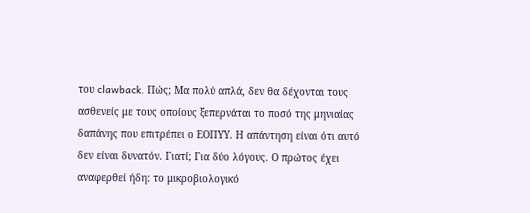του clawback. Πώς; Μα πολύ απλά, δεν θα δέχονται τους ασθενείς με τους οποίους ξεπερνάται το ποσό της μηνιαίας δαπάνης που επιτρέπει ο ΕΟΠΥΥ. Η απάντηση είναι ότι αυτό δεν είναι δυνατόν. Γιατί; Για δύο λόγους. Ο πρώτος έχει αναφερθεί ήδη: το μικροβιολογικό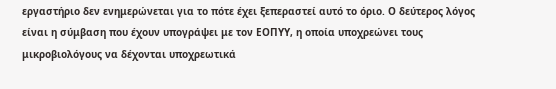εργαστήριο δεν ενημερώνεται για το πότε έχει ξεπεραστεί αυτό το όριο. Ο δεύτερος λόγος είναι η σύμβαση που έχουν υπογράψει με τον ΕΟΠΥΥ, η οποία υποχρεώνει τους μικροβιολόγους να δέχονται υποχρεωτικά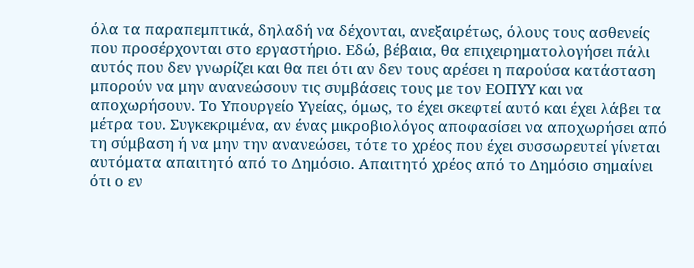όλα τα παραπεμπτικά, δηλαδή να δέχονται, ανεξαιρέτως, όλους τους ασθενείς που προσέρχονται στο εργαστήριο. Εδώ, βέβαια, θα επιχειρηματολογήσει πάλι αυτός που δεν γνωρίζει και θα πει ότι αν δεν τους αρέσει η παρούσα κατάσταση μπορούν να μην ανανεώσουν τις συμβάσεις τους με τον ΕΟΠΥΥ και να αποχωρήσουν. Το Υπουργείο Υγείας, όμως, το έχει σκεφτεί αυτό και έχει λάβει τα μέτρα του. Συγκεκριμένα, αν ένας μικροβιολόγος αποφασίσει να αποχωρήσει από τη σύμβαση ή να μην την ανανεώσει, τότε το χρέος που έχει συσσωρευτεί γίνεται αυτόματα απαιτητό από το Δημόσιο. Απαιτητό χρέος από το Δημόσιο σημαίνει ότι ο εν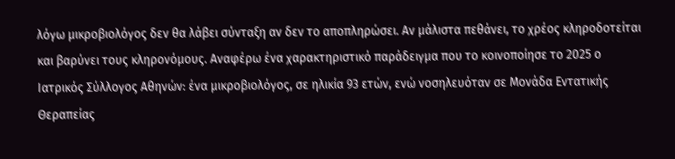λόγω μικροβιολόγος δεν θα λάβει σύνταξη αν δεν το αποπληρώσει. Αν μάλιστα πεθάνει, το χρέος κληροδοτείται και βαρύνει τους κληρονόμους. Αναφέρω ένα χαρακτηριστικό παράδειγμα που το κοινοποίησε το 2025 ο Ιατρικός Σύλλογος Αθηνών: ένα μικροβιολόγος, σε ηλικία 93 ετών, ενώ νοσηλευόταν σε Μονάδα Εντατικής Θεραπείας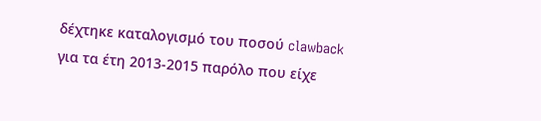δέχτηκε καταλογισμό του ποσού clawback για τα έτη 2013-2015 παρόλο που είχε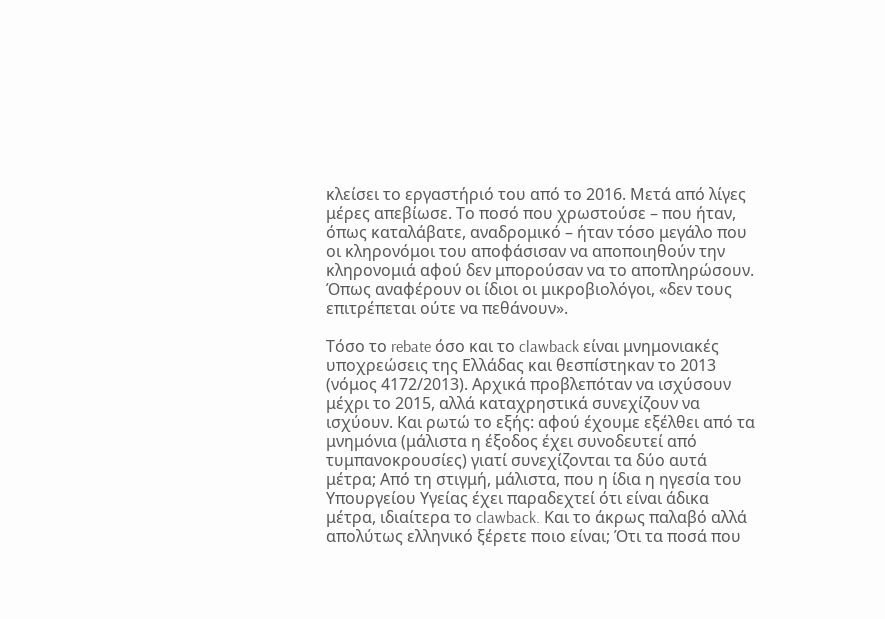κλείσει το εργαστήριό του από το 2016. Μετά από λίγες μέρες απεβίωσε. Το ποσό που χρωστούσε – που ήταν, όπως καταλάβατε, αναδρομικό – ήταν τόσο μεγάλο που οι κληρονόμοι του αποφάσισαν να αποποιηθούν την κληρονομιά αφού δεν μπορούσαν να το αποπληρώσουν. Όπως αναφέρουν οι ίδιοι οι μικροβιολόγοι, «δεν τους επιτρέπεται ούτε να πεθάνουν».

Τόσο το rebate όσο και το clawback είναι μνημονιακές υποχρεώσεις της Ελλάδας και θεσπίστηκαν το 2013 (νόμος 4172/2013). Αρχικά προβλεπόταν να ισχύσουν μέχρι το 2015, αλλά καταχρηστικά συνεχίζουν να ισχύουν. Και ρωτώ το εξής: αφού έχουμε εξέλθει από τα μνημόνια (μάλιστα η έξοδος έχει συνοδευτεί από τυμπανοκρουσίες) γιατί συνεχίζονται τα δύο αυτά μέτρα; Από τη στιγμή, μάλιστα, που η ίδια η ηγεσία του Υπουργείου Υγείας έχει παραδεχτεί ότι είναι άδικα μέτρα, ιδιαίτερα το clawback. Και το άκρως παλαβό αλλά απολύτως ελληνικό ξέρετε ποιο είναι; Ότι τα ποσά που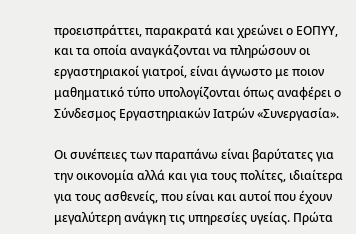προεισπράττει, παρακρατά και χρεώνει ο ΕΟΠΥΥ, και τα οποία αναγκάζονται να πληρώσουν οι εργαστηριακοί γιατροί, είναι άγνωστο με ποιον μαθηματικό τύπο υπολογίζονται όπως αναφέρει ο Σύνδεσμος Εργαστηριακών Ιατρών «Συνεργασία».

Οι συνέπειες των παραπάνω είναι βαρύτατες για την οικονομία αλλά και για τους πολίτες, ιδιαίτερα για τους ασθενείς, που είναι και αυτοί που έχουν μεγαλύτερη ανάγκη τις υπηρεσίες υγείας. Πρώτα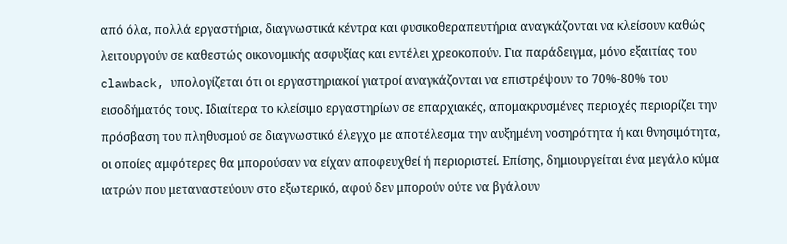από όλα, πολλά εργαστήρια, διαγνωστικά κέντρα και φυσικοθεραπευτήρια αναγκάζονται να κλείσουν καθώς λειτουργούν σε καθεστώς οικονομικής ασφυξίας και εντέλει χρεοκοπούν. Για παράδειγμα, μόνο εξαιτίας του clawback, υπολογίζεται ότι οι εργαστηριακοί γιατροί αναγκάζονται να επιστρέψουν το 70%-80% του εισοδήματός τους. Ιδιαίτερα το κλείσιμο εργαστηρίων σε επαρχιακές, απομακρυσμένες περιοχές περιορίζει την πρόσβαση του πληθυσμού σε διαγνωστικό έλεγχο με αποτέλεσμα την αυξημένη νοσηρότητα ή και θνησιμότητα, οι οποίες αμφότερες θα μπορούσαν να είχαν αποφευχθεί ή περιοριστεί. Επίσης, δημιουργείται ένα μεγάλο κύμα ιατρών που μεταναστεύουν στο εξωτερικό, αφού δεν μπορούν ούτε να βγάλουν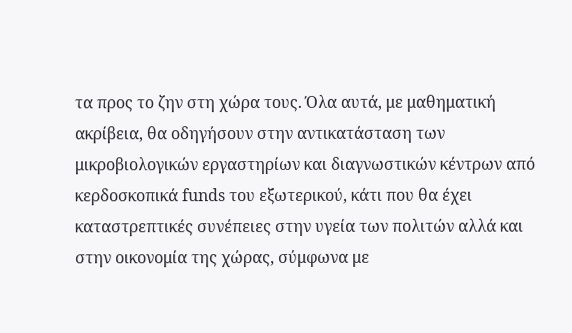τα προς το ζην στη χώρα τους. Όλα αυτά, με μαθηματική ακρίβεια, θα οδηγήσουν στην αντικατάσταση των μικροβιολογικών εργαστηρίων και διαγνωστικών κέντρων από κερδοσκοπικά funds του εξωτερικού, κάτι που θα έχει καταστρεπτικές συνέπειες στην υγεία των πολιτών αλλά και στην οικονομία της χώρας, σύμφωνα με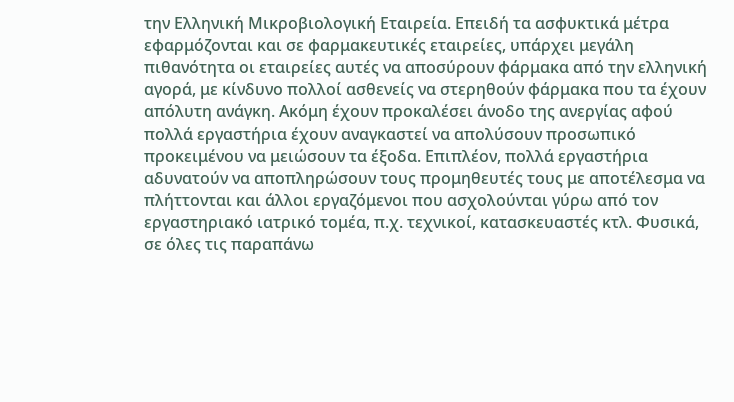την Ελληνική Μικροβιολογική Εταιρεία. Επειδή τα ασφυκτικά μέτρα εφαρμόζονται και σε φαρμακευτικές εταιρείες, υπάρχει μεγάλη πιθανότητα οι εταιρείες αυτές να αποσύρουν φάρμακα από την ελληνική αγορά, με κίνδυνο πολλοί ασθενείς να στερηθούν φάρμακα που τα έχουν απόλυτη ανάγκη. Ακόμη έχουν προκαλέσει άνοδο της ανεργίας αφού πολλά εργαστήρια έχουν αναγκαστεί να απολύσουν προσωπικό προκειμένου να μειώσουν τα έξοδα. Επιπλέον, πολλά εργαστήρια αδυνατούν να αποπληρώσουν τους προμηθευτές τους με αποτέλεσμα να πλήττονται και άλλοι εργαζόμενοι που ασχολούνται γύρω από τον εργαστηριακό ιατρικό τομέα, π.χ. τεχνικοί, κατασκευαστές κτλ. Φυσικά, σε όλες τις παραπάνω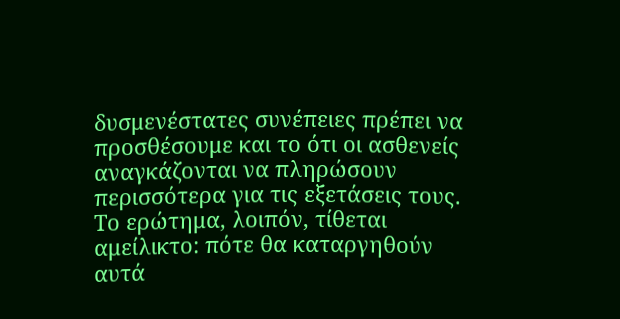δυσμενέστατες συνέπειες πρέπει να προσθέσουμε και το ότι οι ασθενείς αναγκάζονται να πληρώσουν περισσότερα για τις εξετάσεις τους. Το ερώτημα, λοιπόν, τίθεται αμείλικτο: πότε θα καταργηθούν αυτά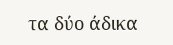τα δύο άδικα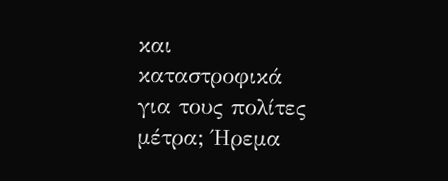και καταστροφικά για τους πολίτες μέτρα; Ήρεμα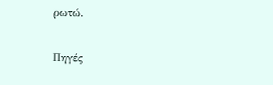ρωτώ.

Πηγές